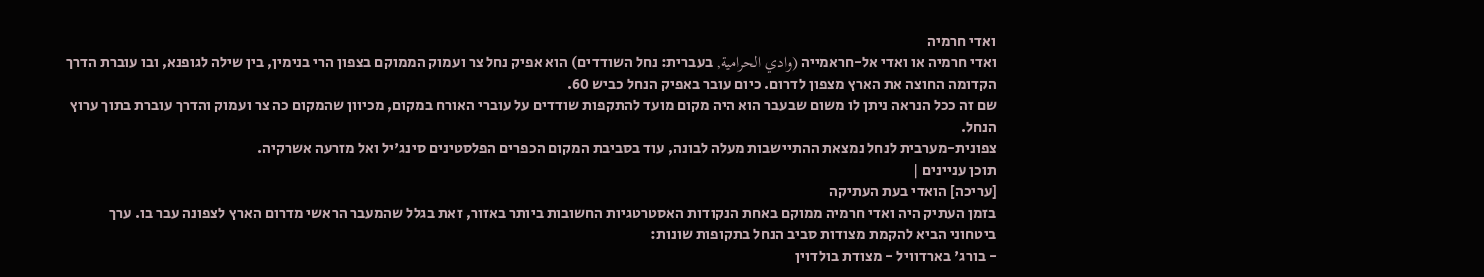ואדי חרמיה
ואדי חרמיה או ואדי אל-חראמייה (وادي الحرامية, בעברית: נחל השודדים) הוא אפיק נחל צר ועמוק הממוקם בצפון הרי בנימין, בין שילה לגופנא, ובו עוברת הדרך הקדומה החוצה את הארץ מצפון לדרום. כיום עובר באפיק הנחל כביש 60.
שם זה ככל הנראה ניתן לו משום שבעבר הוא היה מקום מועד להתקפות שודדים על עוברי האורח במקום, מכיוון שהמקום כה צר ועמוק והדרך עוברת בתוך ערוץ הנחל.
צפונית-מערבית לנחל נמצאת ההתיישבות מעלה לבונה, עוד בסביבת המקום הכפרים הפלסטינים סינג'יל ואל מזרעה אשרקיה.
תוכן עניינים |
[עריכה] הואדי בעת העתיקה
בזמן העתיק היה ואדי חרמיה ממוקם באחת הנקודות האסטרטגיות החשובות ביותר באזור, זאת בגלל שהמעבר הראשי מדרום הארץ לצפונה עבר בו. ערך ביטחוני הביא להקמת מצודות סביב הנחל בתקופות שונות:
- בורג' בארדוויל - מצודת בולדוין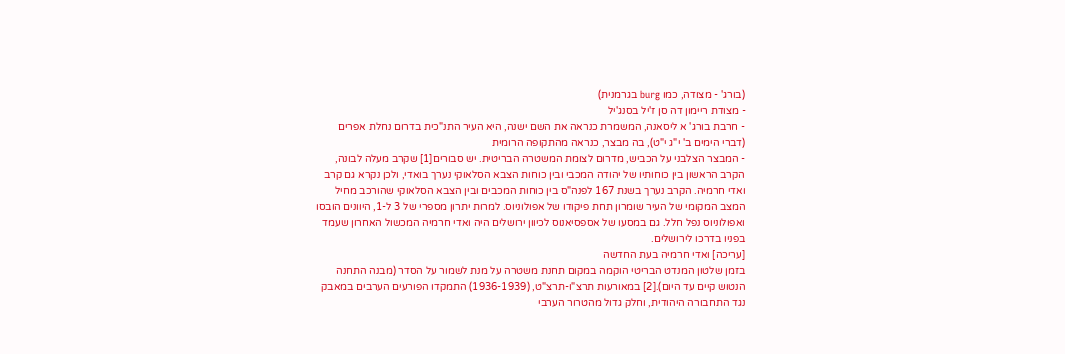(בורג' - מצודה, כמו burg בגרמנית)
- מצודת ריימון דה סן ז'יל בסנג'יל
- חרבת בורג' א ליסאנה, המשמרת כנראה את השם ישנה, היא העיר התנ"כית בדרום נחלת אפרים (דברי הימים ב' י"ג י"ט), בה מבצר, כנראה מהתקופה הרומית
- המבצר הצלבני על הכביש, מדרום לצומת המשטרה הבריטית. יש סבורים[1] שקרב מעלה לבונה, הקרב הראשון בין כוחותיו של יהודה המכבי ובין כוחות הצבא הסלאוקי נערך בואדי, ולכן נקרא גם קרב ואדי חרמיה. הקרב נערך בשנת 167 לפנה"ס בין כוחות המכבים ובין הצבא הסלאוקי שהורכב מחיל המצב המקומי של העיר שומרון תחת פיקודו של אפולוניוס. למרות יתרון מספרי של 3 ל-1, היוונים הובסו ואפולוניוס נפל חלל. גם במסעו של אספסיאנוס לכיוון ירושלים היה ואדי חרמיה המכשול האחרון שעמד בפניו בדרכו לירושלים.
[עריכה] ואדי חרמיה בעת החדשה
בזמן שלטון המנדט הבריטי הוקמה במקום תחנת משטרה על מנת לשמור על הסדר (מבנה התחנה הנטוש קיים עד היום).[2] במאורעות תרצ"ו-תרצ"ט, (1936-1939) התמקדו הפורעים הערבים במאבק נגד התחבורה היהודית, וחלק גדול מהטרור הערבי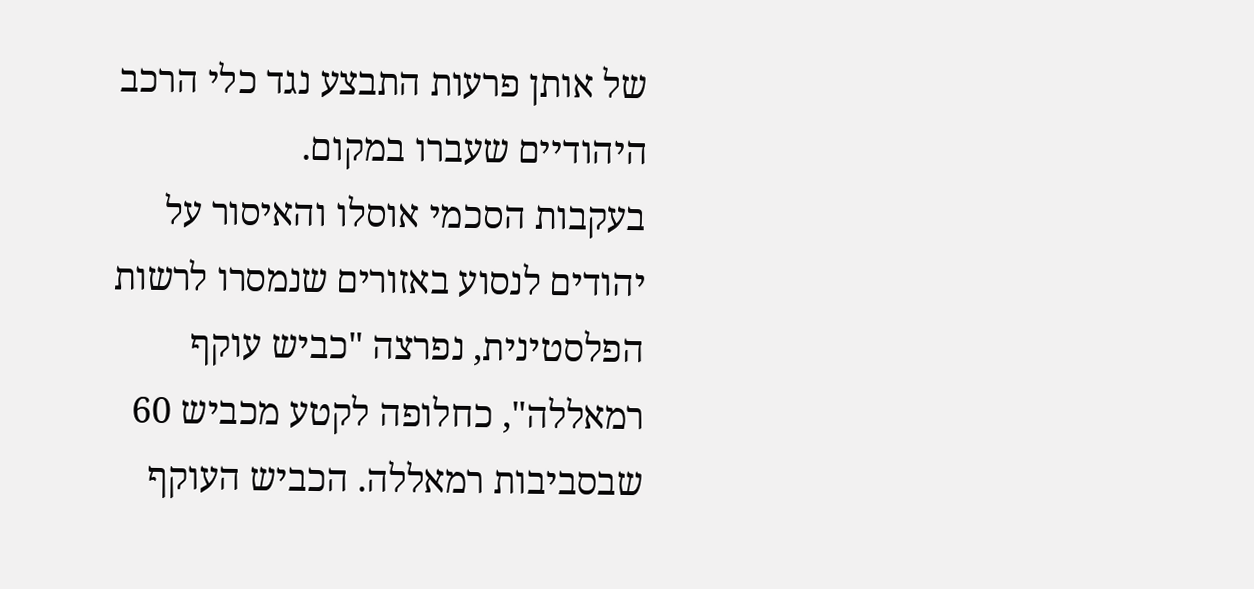של אותן פרעות התבצע נגד כלי הרכב היהודיים שעברו במקום.
בעקבות הסכמי אוסלו והאיסור על יהודים לנסוע באזורים שנמסרו לרשות הפלסטינית, נפרצה "כביש עוקף רמאללה", כחלופה לקטע מכביש 60 שבסביבות רמאללה. הכביש העוקף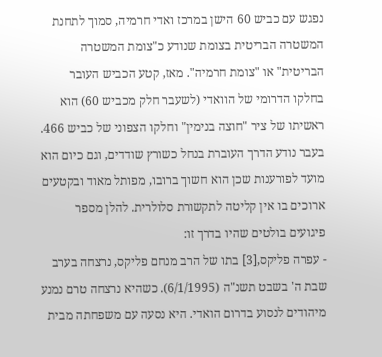נפגש עם כביש 60 הישן במרכז ואדי חרמיה, סמוך לתחנת המשטרה הבריטית בצומת שנודע כ"צומת המשטרה הבריטית" או "צומת חרמיה". מאז, קטע הכביש העובר בחלקו הדרומי של הוואדי (לשעבר חלק מכביש 60) הוא ראשיתו של ציר "חוצה בנימין" וחלקו הצפוני של כביש 466.
בעבר נודע הדרך העוברת בנחל כשורץ שודדים, וגם כיום הוא מועד לפורענות שכן הוא חשוך ברובו, מפותל מאוד ובקטעים ארוכים בו אין קליטה לתקשורת סלולרית. להלן מספר פיגועים בולטים שהיו בדרך זו:
- עפרה פליקס,[3] בתו של הרב מנחם פליקס, נרצחה בערב שבת ה' בשבט תשנ"ה (6/1/1995). כשהיא נרצחה טרם נמנע מיהודים לנסוע בדרום הואדי. היא נסעה עם משפחתה מבית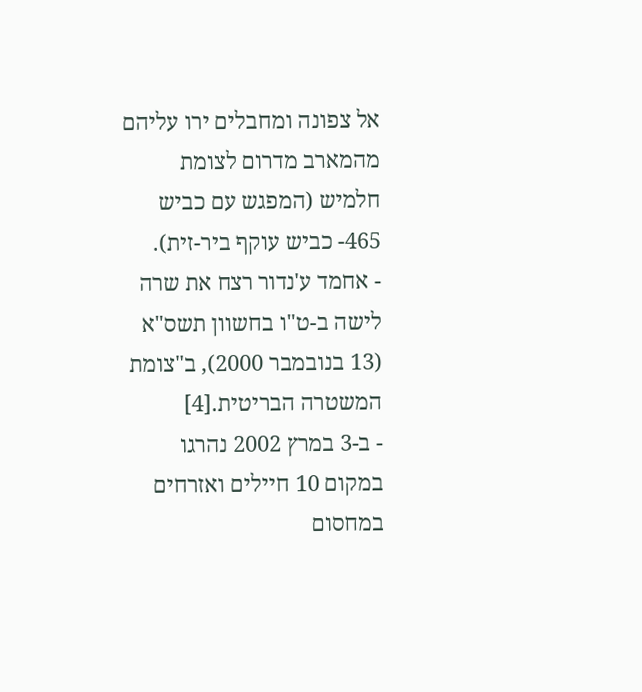אל צפונה ומחבלים ירו עליהם מהמארב מדרום לצומת חלמיש (המפגש עם כביש 465- כביש עוקף ביר-זית).
- אחמד ע'נדור רצח את שרה לישה ב-ט"ו בחשוון תשס"א (13 בנובמבר 2000), ב"צומת המשטרה הבריטית.[4]
- ב-3 במרץ 2002 נהרגו במקום 10 חיילים ואזרחים במחסום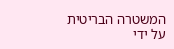המשטרה הבריטית על ידי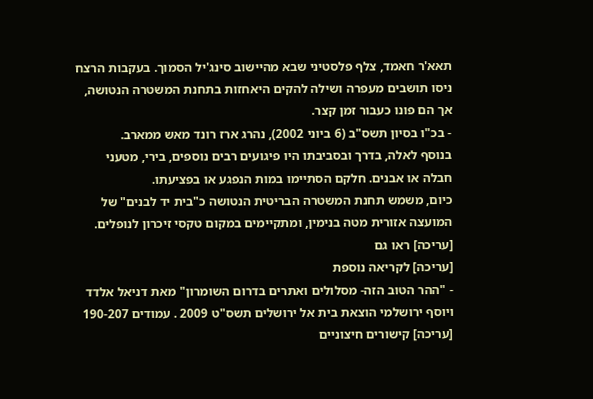תאא'ר חאמד, צלף פלסטיני שבא מהיישוב סינג'יל הסמוך. בעקבות הרצח ניסו תושבים מעפרה ושילה להקים היאחזות בתחנת המשטרה הנטושה, אך הם פונו כעבור זמן קצר.
- בכ"ו בסיון תשס"ב (6 ביוני 2002), נהרג ארז רונד מאש ממארב.
בנוסף לאלה, בדרך ובסביבתו היו פיגועים רבים נוספים, בירי, מטעני חבלה או אבנים. חלקם הסתיימו במות הנפגע או בפציעתו.
כיום, משמש תחנת המשטרה הבריטית הנטושה כ"בית יד לבנים" של המועצה אזורית מטה בנימין, ומתקיימים במקום טקסי זיכרון לנופלים.
[עריכה] ראו גם
[עריכה] לקריאה נוספת
- "ההר הטוב הזה- מסלולים ואתרים בדרום השומרון" מאת דניאל אלדד ויוסף ירושלמי הוצאת בית אל ירושלים תשס"ט 2009 . עמודים 190-207
[עריכה] קישורים חיצוניים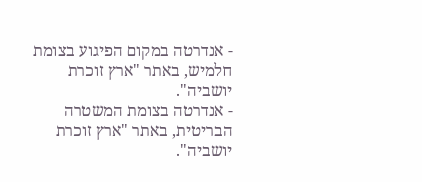- אנדרטה במקום הפיגוע בצומת חלמיש, באתר "ארץ זוכרת יושביה".
- אנדרטה בצומת המשטרה הבריטית, באתר "ארץ זוכרת יושביה".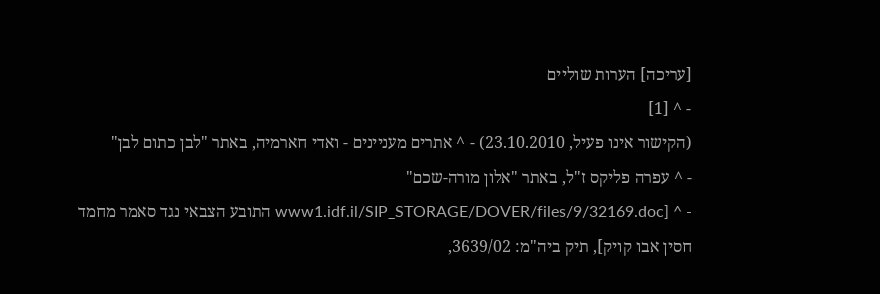[עריכה] הערות שוליים
- ^ [1]
(הקישור אינו פעיל, 23.10.2010) - ^ אתרים מעניינים - ואדי חארמיה, באתר "לבן כתום לבן"
- ^ עפרה פליקס ז"ל, באתר "אלון מורה-שכם"
- ^ [www1.idf.il/SIP_STORAGE/DOVER/files/9/32169.doc התובע הצבאי נגד סאמר מחמד חסין אבו קויק], תיק ביה"מ: 3639/02,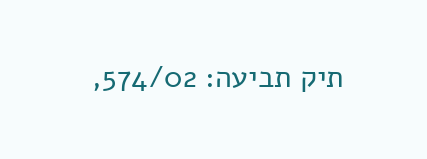תיק תביעה: 574/02,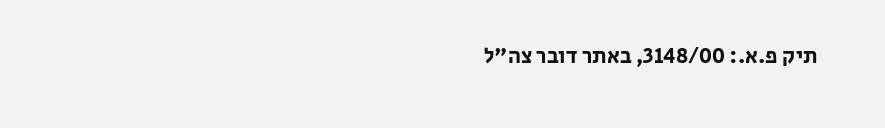תיק פ.א.: 3148/00, באתר דובר צה"ל